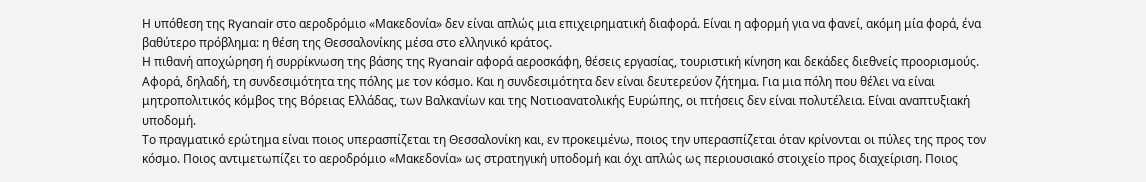Η υπόθεση της Ryanair στο αεροδρόμιο «Μακεδονία» δεν είναι απλώς μια επιχειρηματική διαφορά. Είναι η αφορμή για να φανεί, ακόμη μία φορά, ένα βαθύτερο πρόβλημα: η θέση της Θεσσαλονίκης μέσα στο ελληνικό κράτος.
Η πιθανή αποχώρηση ή συρρίκνωση της βάσης της Ryanair αφορά αεροσκάφη, θέσεις εργασίας, τουριστική κίνηση και δεκάδες διεθνείς προορισμούς. Αφορά, δηλαδή, τη συνδεσιμότητα της πόλης με τον κόσμο. Και η συνδεσιμότητα δεν είναι δευτερεύον ζήτημα. Για μια πόλη που θέλει να είναι μητροπολιτικός κόμβος της Βόρειας Ελλάδας, των Βαλκανίων και της Νοτιοανατολικής Ευρώπης, οι πτήσεις δεν είναι πολυτέλεια. Είναι αναπτυξιακή υποδομή.
Το πραγματικό ερώτημα είναι ποιος υπερασπίζεται τη Θεσσαλονίκη και, εν προκειμένω, ποιος την υπερασπίζεται όταν κρίνονται οι πύλες της προς τον κόσμο. Ποιος αντιμετωπίζει το αεροδρόμιο «Μακεδονία» ως στρατηγική υποδομή και όχι απλώς ως περιουσιακό στοιχείο προς διαχείριση. Ποιος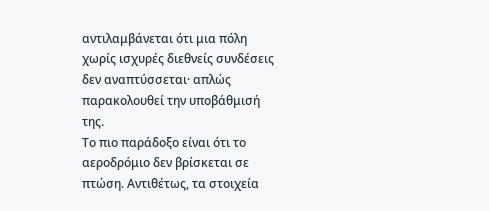αντιλαμβάνεται ότι μια πόλη χωρίς ισχυρές διεθνείς συνδέσεις δεν αναπτύσσεται· απλώς παρακολουθεί την υποβάθμισή της.
Το πιο παράδοξο είναι ότι το αεροδρόμιο δεν βρίσκεται σε πτώση. Αντιθέτως, τα στοιχεία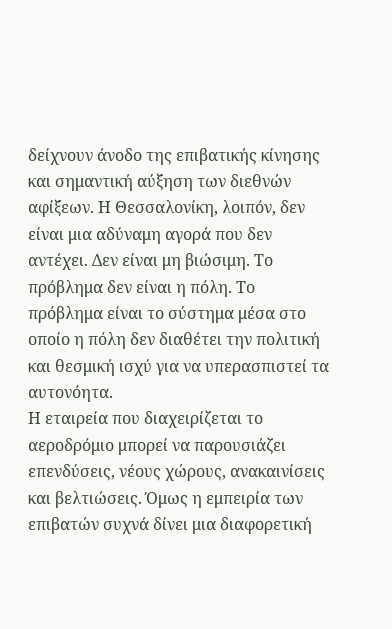δείχνουν άνοδο της επιβατικής κίνησης και σημαντική αύξηση των διεθνών αφίξεων. Η Θεσσαλονίκη, λοιπόν, δεν είναι μια αδύναμη αγορά που δεν αντέχει. Δεν είναι μη βιώσιμη. Το πρόβλημα δεν είναι η πόλη. Το πρόβλημα είναι το σύστημα μέσα στο οποίο η πόλη δεν διαθέτει την πολιτική και θεσμική ισχύ για να υπερασπιστεί τα αυτονόητα.
Η εταιρεία που διαχειρίζεται το αεροδρόμιο μπορεί να παρουσιάζει επενδύσεις, νέους χώρους, ανακαινίσεις και βελτιώσεις. Όμως η εμπειρία των επιβατών συχνά δίνει μια διαφορετική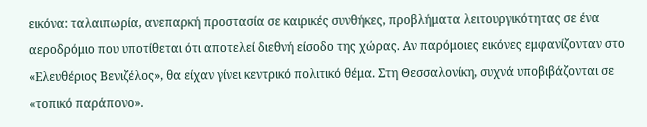εικόνα: ταλαιπωρία, ανεπαρκή προστασία σε καιρικές συνθήκες, προβλήματα λειτουργικότητας σε ένα αεροδρόμιο που υποτίθεται ότι αποτελεί διεθνή είσοδο της χώρας. Αν παρόμοιες εικόνες εμφανίζονταν στο «Ελευθέριος Βενιζέλος», θα είχαν γίνει κεντρικό πολιτικό θέμα. Στη Θεσσαλονίκη, συχνά υποβιβάζονται σε «τοπικό παράπονο».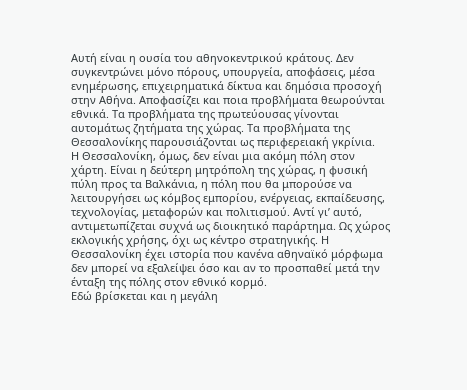Αυτή είναι η ουσία του αθηνοκεντρικού κράτους. Δεν συγκεντρώνει μόνο πόρους, υπουργεία, αποφάσεις, μέσα ενημέρωσης, επιχειρηματικά δίκτυα και δημόσια προσοχή στην Αθήνα. Αποφασίζει και ποια προβλήματα θεωρούνται εθνικά. Τα προβλήματα της πρωτεύουσας γίνονται αυτομάτως ζητήματα της χώρας. Τα προβλήματα της Θεσσαλονίκης παρουσιάζονται ως περιφερειακή γκρίνια.
Η Θεσσαλονίκη, όμως, δεν είναι μια ακόμη πόλη στον χάρτη. Είναι η δεύτερη μητρόπολη της χώρας, η φυσική πύλη προς τα Βαλκάνια, η πόλη που θα μπορούσε να λειτουργήσει ως κόμβος εμπορίου, ενέργειας, εκπαίδευσης, τεχνολογίας, μεταφορών και πολιτισμού. Αντί γι’ αυτό, αντιμετωπίζεται συχνά ως διοικητικό παράρτημα. Ως χώρος εκλογικής χρήσης, όχι ως κέντρο στρατηγικής. Η Θεσσαλονίκη έχει ιστορία που κανένα αθηναϊκό μόρφωμα δεν μπορεί να εξαλείψει όσο και αν το προσπαθεί μετά την ένταξη της πόλης στον εθνικό κορμό.
Εδώ βρίσκεται και η μεγάλη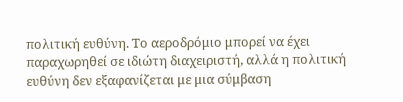πολιτική ευθύνη. Το αεροδρόμιο μπορεί να έχει παραχωρηθεί σε ιδιώτη διαχειριστή, αλλά η πολιτική ευθύνη δεν εξαφανίζεται με μια σύμβαση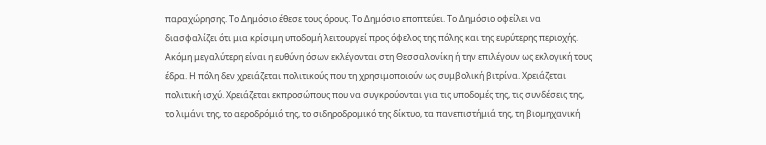παραχώρησης. Το Δημόσιο έθεσε τους όρους. Το Δημόσιο εποπτεύει. Το Δημόσιο οφείλει να διασφαλίζει ότι μια κρίσιμη υποδομή λειτουργεί προς όφελος της πόλης και της ευρύτερης περιοχής.
Ακόμη μεγαλύτερη είναι η ευθύνη όσων εκλέγονται στη Θεσσαλονίκη ή την επιλέγουν ως εκλογική τους έδρα. Η πόλη δεν χρειάζεται πολιτικούς που τη χρησιμοποιούν ως συμβολική βιτρίνα. Χρειάζεται πολιτική ισχύ. Χρειάζεται εκπροσώπους που να συγκρούονται για τις υποδομές της, τις συνδέσεις της, το λιμάνι της, το αεροδρόμιό της, το σιδηροδρομικό της δίκτυο, τα πανεπιστήμιά της, τη βιομηχανική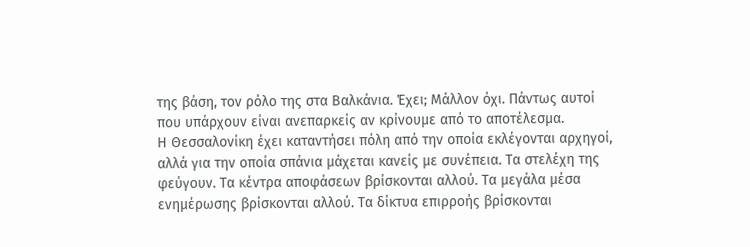της βάση, τον ρόλο της στα Βαλκάνια. Έχει; Μάλλον όχι. Πάντως αυτοί που υπάρχουν είναι ανεπαρκείς αν κρίνουμε από το αποτέλεσμα.
Η Θεσσαλονίκη έχει καταντήσει πόλη από την οποία εκλέγονται αρχηγοί, αλλά για την οποία σπάνια μάχεται κανείς με συνέπεια. Τα στελέχη της φεύγουν. Τα κέντρα αποφάσεων βρίσκονται αλλού. Τα μεγάλα μέσα ενημέρωσης βρίσκονται αλλού. Τα δίκτυα επιρροής βρίσκονται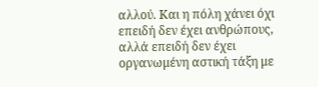αλλού. Και η πόλη χάνει όχι επειδή δεν έχει ανθρώπους, αλλά επειδή δεν έχει οργανωμένη αστική τάξη με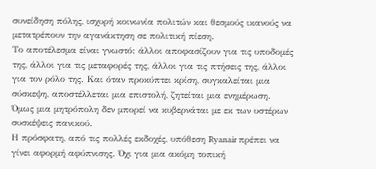συνείδηση πόλης, ισχυρή κοινωνία πολιτών και θεσμούς ικανούς να μετατρέπουν την αγανάκτηση σε πολιτική πίεση.
Το αποτέλεσμα είναι γνωστό: άλλοι αποφασίζουν για τις υποδομές της, άλλοι για τις μεταφορές της, άλλοι για τις πτήσεις της, άλλοι για τον ρόλο της. Και όταν προκύπτει κρίση, συγκαλείται μια σύσκεψη, αποστέλλεται μια επιστολή, ζητείται μια ενημέρωση. Όμως μια μητρόπολη δεν μπορεί να κυβερνάται με εκ των υστέρων συσκέψεις πανικού.
Η πρόσφατη, από τις πολλές εκδοχές, υπόθεση Ryanair πρέπει να γίνει αφορμή αφύπνισης. Όχι για μια ακόμη τοπική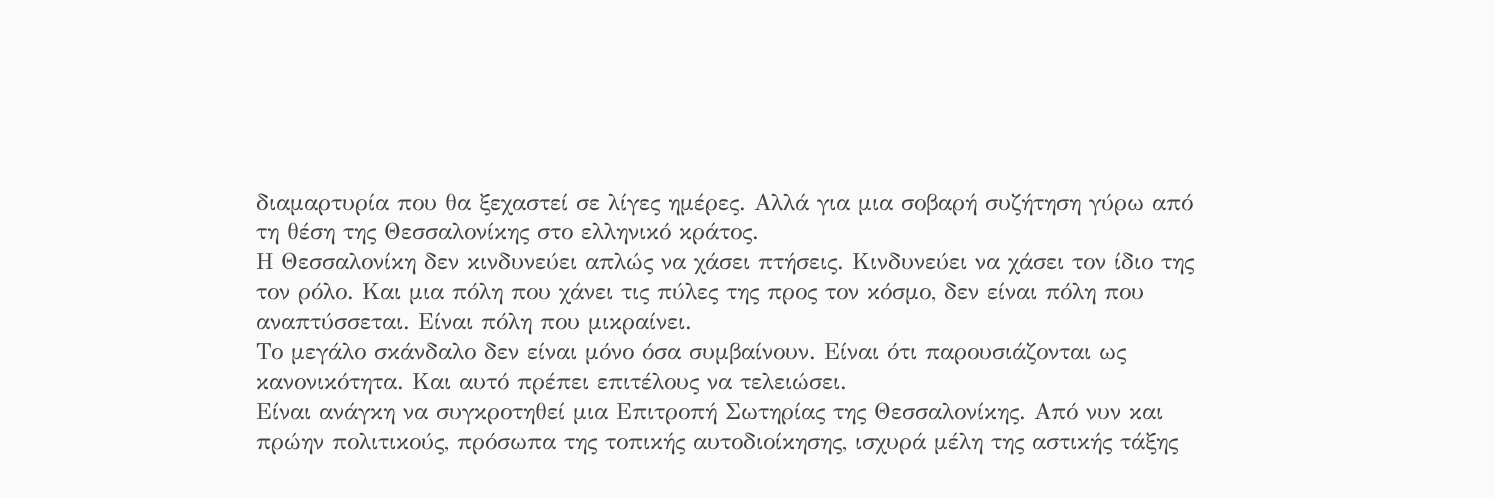διαμαρτυρία που θα ξεχαστεί σε λίγες ημέρες. Αλλά για μια σοβαρή συζήτηση γύρω από τη θέση της Θεσσαλονίκης στο ελληνικό κράτος.
Η Θεσσαλονίκη δεν κινδυνεύει απλώς να χάσει πτήσεις. Κινδυνεύει να χάσει τον ίδιο της τον ρόλο. Και μια πόλη που χάνει τις πύλες της προς τον κόσμο, δεν είναι πόλη που αναπτύσσεται. Είναι πόλη που μικραίνει.
Το μεγάλο σκάνδαλο δεν είναι μόνο όσα συμβαίνουν. Είναι ότι παρουσιάζονται ως κανονικότητα. Και αυτό πρέπει επιτέλους να τελειώσει.
Είναι ανάγκη να συγκροτηθεί μια Επιτροπή Σωτηρίας της Θεσσαλονίκης. Από νυν και πρώην πολιτικούς, πρόσωπα της τοπικής αυτοδιοίκησης, ισχυρά μέλη της αστικής τάξης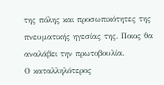της πόλης και προσωπικότητες της πνευματικής ηγεσίας της. Ποιος θα αναλάβει την πρωτοβουλία.
Ο καταλληλότερος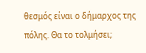θεσμός είναι ο δήμαρχος της πόλης. Θα το τολμήσει;